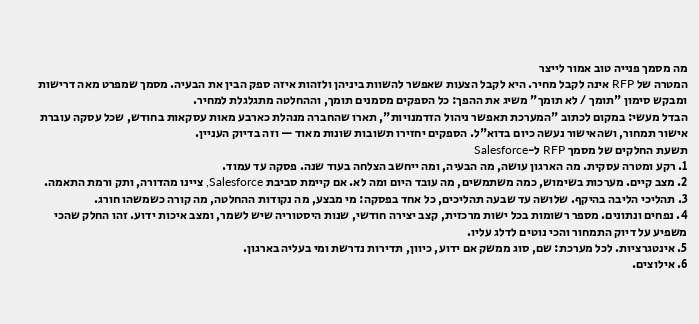מה מסמך פנייה טוב אמור לייצר
המטרה של RFP אינה לקבל מחיר. היא לקבל הצעות שאפשר להשוות ביניהן ולזהות איזה ספק הבין את הבעיה. מסמך שמפרט מאה דרישות ומבקש סימון "תומך / לא תומך" משיג את ההפך: כל הספקים מסמנים תומך, וההחלטה מתגלגלת למחיר.
הבדל מעשי: במקום לכתוב "המערכת תאפשר ניהול הזדמנויות", תארו שהחברה מנהלת כארבע מאות עסקאות בחודש, שכל עסקה עוברת אישור תמחור, ושהאישור נעשה כיום בדוא"ל. הספקים יחזירו תשובות שונות מאוד — וזה בדיוק העניין.
תשעת החלקים של מסמך RFP ל-Salesforce
1. רקע ומטרה עסקית. מה הארגון עושה, מה הבעיה, ומה ייחשב הצלחה בעוד שנה. פסקה עד עמוד.
2. מצב קיים. מערכות בשימוש, כמה משתמשים, מה עובד היום ומה לא. אם קיימת סביבת Salesforce, ציינו מהדורה, ותק ורמת התאמה.
3. תהליכי הליבה בהיקף. שלושה עד שבעה תהליכים, כל אחד בפסקה: מי מבצע, מה נקודות ההחלטה, מה קורה כשמשהו חורג.
4. נפחים ונתונים. מספר רשומות בכל ישות מרכזית, קצב יצירה חודשי, שנות היסטוריה שיש לשמר, ומצב איכות ידוע. זהו החלק שהכי משפיע על דיוק התמחור והכי נוטים לדלג עליו.
5. אינטגרציות. לכל מערכת: שם, סוג ממשק אם ידוע, כיוון, תדירות נדרשת ומי בעליה בארגון.
6. אילוצים.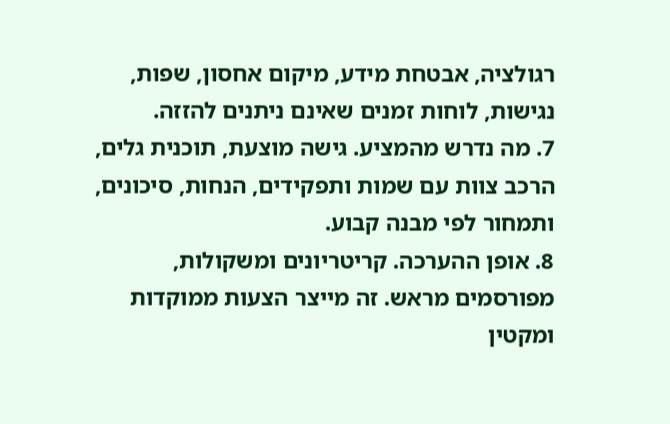רגולציה, אבטחת מידע, מיקום אחסון, שפות, נגישות, לוחות זמנים שאינם ניתנים להזזה.
7. מה נדרש מהמציע. גישה מוצעת, תוכנית גלים, הרכב צוות עם שמות ותפקידים, הנחות, סיכונים, ותמחור לפי מבנה קבוע.
8. אופן ההערכה. קריטריונים ומשקולות, מפורסמים מראש. זה מייצר הצעות ממוקדות ומקטין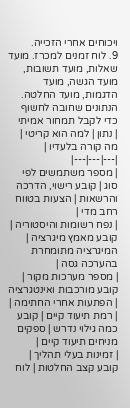ויכוחים אחרי הזכייה.
9. לוח זמנים למכרז. מועד שאלות, מועד תשובות, מועד הגשה, מועד הדגמות, מועד החלטה.
הנתונים שחובה לחשוף כדי לקבל תמחור אמיתי
| נתון | למה הוא קריטי | מה קורה בלעדיו |
|---|---|---|
| מספר משתמשים לפי סוג | קובע רישוי, הדרכה והרשאות | הצעות בטווח רחב מדי |
| נפח רשומות והיסטוריה | קובע מאמץ מיגרציה | המיגרציה מתומחרת בהערכה גסה |
| מספר מערכות מקור | קובע מורכבות ואינטגרציה | הפתעות אחרי החתימה |
| רמת תיעוד קיים | קובע כמה גילוי נדרש | ספקים מניחים תיעוד קיים |
| זמינות בעלי תהליך | קובע קצב החלטות | לוח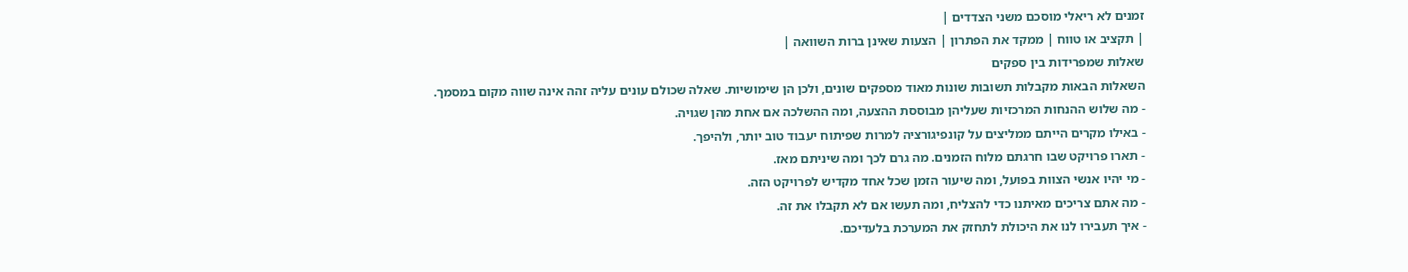זמנים לא ריאלי מוסכם משני הצדדים |
| תקציב או טווח | ממקד את הפתרון | הצעות שאינן ברות השוואה |
שאלות שמפרידות בין ספקים
השאלות הבאות מקבלות תשובות שונות מאוד מספקים שונים, ולכן הן שימושיות. שאלה שכולם עונים עליה זהה אינה שווה מקום במסמך.
- מה שלוש ההנחות המרכזיות שעליהן מבוססת ההצעה, ומה ההשלכה אם אחת מהן שגויה.
- באילו מקרים הייתם ממליצים על קונפיגורציה למרות שפיתוח יעבוד טוב יותר, ולהיפך.
- תארו פרויקט שבו חרגתם מלוח הזמנים. מה גרם לכך ומה שיניתם מאז.
- מי יהיו אנשי הצוות בפועל, ומה שיעור הזמן שכל אחד מקדיש לפרויקט הזה.
- מה אתם צריכים מאיתנו כדי להצליח, ומה תעשו אם לא תקבלו את זה.
- איך תעבירו לנו את היכולת לתחזק את המערכת בלעדיכם.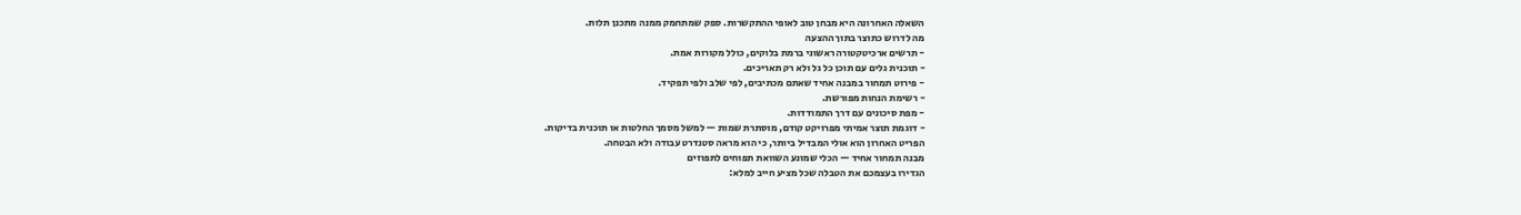השאלה האחרונה היא מבחן טוב לאופי ההתקשרות. ספק שמתחמק ממנה מתכנן תלות.
מה לדרוש כתוצר בתוך ההצעה
- תרשים ארכיטקטורה ראשוני ברמת בלוקים, כולל מקורות אמת.
- תוכנית גלים עם תוכן כל גל ולא רק תאריכים.
- פירוט תמחור במבנה אחיד שאתם מכתיבים, לפי שלב ולפי תפקיד.
- רשימת הנחות מפורשת.
- מפת סיכונים עם דרך התמודדות.
- דוגמת תוצר אמיתי מפרויקט קודם, מוסתרת שמות — למשל מסמך החלטות או תוכנית בדיקות.
הפריט האחרון הוא אולי המבדיל ביותר, כי הוא מראה סטנדרט עבודה ולא הבטחה.
מבנה תמחור אחיד — הכלי שמונע השוואת תפוחים לתפוזים
הגדירו בעצמכם את הטבלה שכל מציע חייב למלא: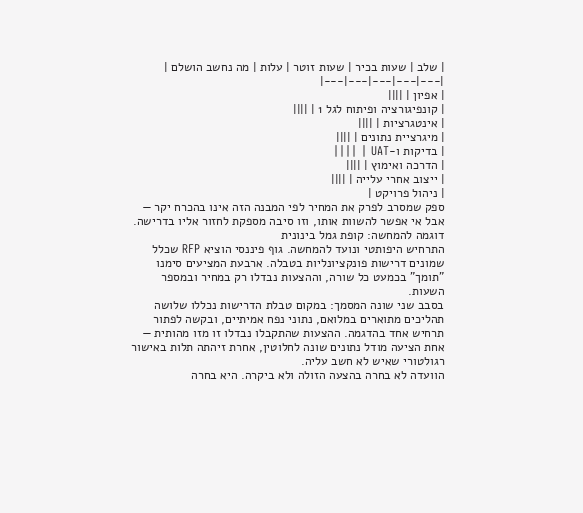| שלב | שעות בכיר | שעות זוטר | עלות | מה נחשב הושלם |
|---|---|---|---|---|
| אפיון | ||||
| קונפיגורציה ופיתוח לגל 1 | ||||
| אינטגרציות | ||||
| מיגרציית נתונים | ||||
| בדיקות ו-UAT | ||||
| הדרכה ואימוץ | ||||
| ייצוב אחרי עלייה | ||||
| ניהול פרויקט |
ספק שמסרב לפרק את המחיר לפי המבנה הזה אינו בהכרח יקר — אבל אי אפשר להשוות אותו, וזו סיבה מספקת לחזור אליו בדרישה.
דוגמה להמחשה: קופת גמל בינונית
התרחיש היפותטי ונועד להמחשה. גוף פיננסי הוציא RFP שכלל שמונים דרישות פונקציונליות בטבלה. ארבעת המציעים סימנו "תומך" בכמעט כל שורה, וההצעות נבדלו רק במחיר ובמספר השעות.
בסבב שני שונה המסמך: במקום טבלת הדרישות נכללו שלושה תהליכים מתוארים במלואם, נתוני נפח אמיתיים, ובקשה לפתור תרחיש אחד בהדגמה. ההצעות שהתקבלו נבדלו זו מזו מהותית — אחת הציעה מודל נתונים שונה לחלוטין, אחרת זיהתה תלות באישור רגולטורי שאיש לא חשב עליה.
הוועדה לא בחרה בהצעה הזולה ולא ביקרה. היא בחרה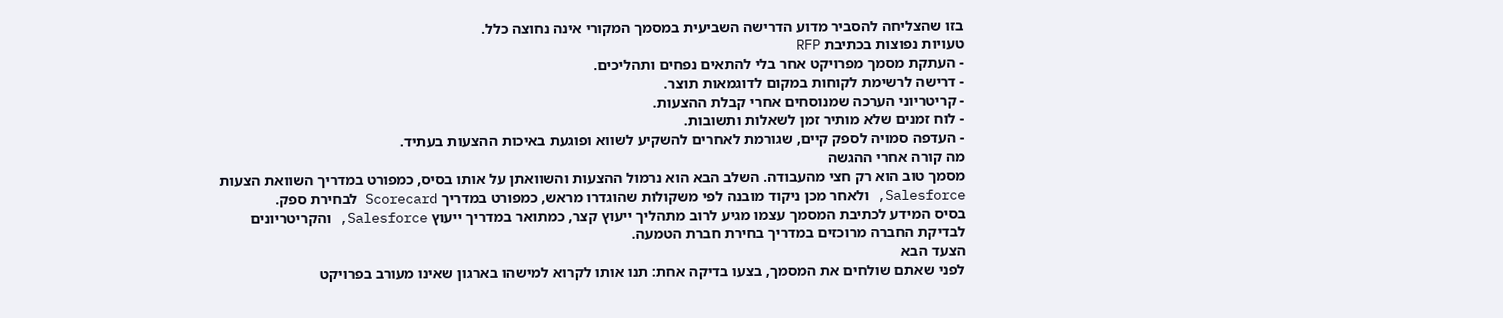בזו שהצליחה להסביר מדוע הדרישה השביעית במסמך המקורי אינה נחוצה כלל.
טעויות נפוצות בכתיבת RFP
- העתקת מסמך מפרויקט אחר בלי להתאים נפחים ותהליכים.
- דרישה לרשימת לקוחות במקום לדוגמאות תוצר.
- קריטריוני הערכה שמנוסחים אחרי קבלת ההצעות.
- לוח זמנים שלא מותיר זמן לשאלות ותשובות.
- העדפה סמויה לספק קיים, שגורמת לאחרים להשקיע לשווא ופוגעת באיכות ההצעות בעתיד.
מה קורה אחרי ההגשה
מסמך טוב הוא רק חצי מהעבודה. השלב הבא הוא נרמול ההצעות והשוואתן על אותו בסיס, כמפורט במדריך השוואת הצעות Salesforce, ולאחר מכן ניקוד מובנה לפי משקולות שהוגדרו מראש, כמפורט במדריך Scorecard לבחירת ספק.
בסיס המידע לכתיבת המסמך עצמו מגיע לרוב מתהליך ייעוץ קצר, כמתואר במדריך ייעוץ Salesforce, והקריטריונים לבדיקת החברה מרוכזים במדריך בחירת חברת הטמעה.
הצעד הבא
לפני שאתם שולחים את המסמך, בצעו בדיקה אחת: תנו אותו לקרוא למישהו בארגון שאינו מעורב בפרויקט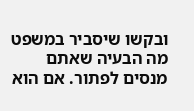ובקשו שיסביר במשפט מה הבעיה שאתם מנסים לפתור. אם הוא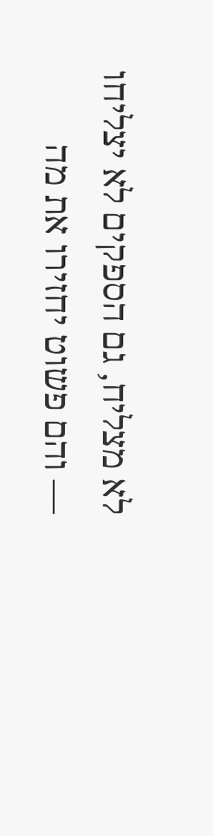לא מצליח, גם הספקים לא יצליחו — והם פשוט יחזירו את מה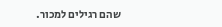שהם רגילים למכור.